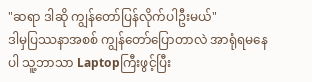"ဆရာ ဒါဆို ကျွန်တော်ပြန်လိုက်ပါဦးမယ်"
ဒါမှပြဿနာအစစ် ကျွန်တော်ပြောတာလဲ အာရုံရမနေပါ သူ့ဘာသာ Laptopကြီးဖွင့်ပြီး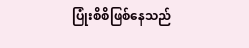ပြုံးစိစိဖြစ်နေသည်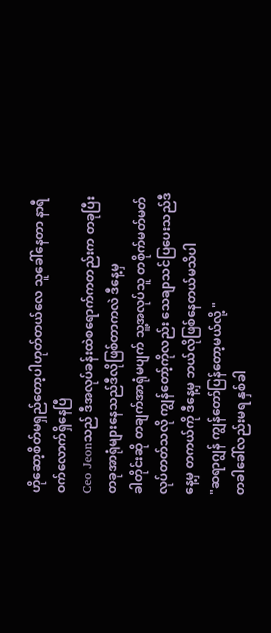ဟိုဆော့စိတ်မရှည်တော့ပါဟုတ်တယ်လေ သူခေါ်နေတာ နာရီဝက်လောက်ရှိနေပြီ
Ceo Jeonသည် ဒီအလုပ်ခန်းထဲစရောက်ကတည်းက တခုပြီးတခုအာရုံများနေသည်ဒီလိုဖြစ်တာကလဲ ဒီနေ့မှ
ခါတိုင်းဆို တချက်အာရုံမပျက် သူ့အလုပ်သူ တစိုက်မတ်မတ်လုပ်တတ်သလို ကျွန်တော့်ကိုလည်း သေချာသင်ပြပေးသည်ဒီနေ့မှ တကယ်ကို ဒီနေ့မှ ဘယ်လိုဖြစ်နေတယ်မသိပါ
"ဆရာဂျွန် ကျွန်တော်ပြန်တော့မယ်လို့ "
တခါခေါ်လည်းမရ နှစ်ခါ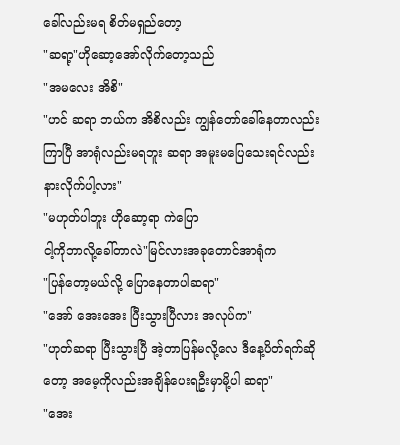ခေါ်လည်းမရ စိတ်မရှည်တော့
"ဆရာ့"ဟိုဆော့အော်လိုက်တော့သည်
"အမလေး အိစိ"
"ဟင် ဆရာ ဘယ်က အိစိလည်း ကျွန်တော်ခေါ်နေတာလည်းကြာပြီ အာရုံလည်းမရဘူး ဆရာ အမူးမပြေသေးရင်လည်း နားလိုက်ပါ့လား"
"မဟုတ်ပါဘူး ဟိုဆော့ရာ ကဲပြော
ငါ့ကိုဘာလို့ခေါ်တာလဲ"မြင်လားအခုတောင်အာရုံက
"ပြန်တော့မယ်လို့ ပြောနေတာပါဆရာ"
"အော် အေးအေး ပြီးသွားပြီလား အလုပ်က"
"ဟုတ်ဆရာ ပြီးသွားပြီ အဲ့တာပြန်မလို့လေ ဒီနေ့ပိတ်ရက်ဆိုတော့ အမေ့ကိုလည်းအချိန်ပေးရဦးမှာမို့ပါ ဆရာ"
"အေး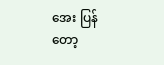အေး ပြန်တော့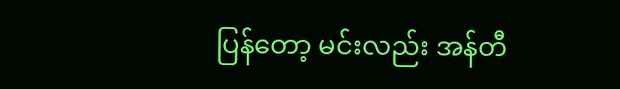ပြန်တော့ မင်းလည်း အန်တီ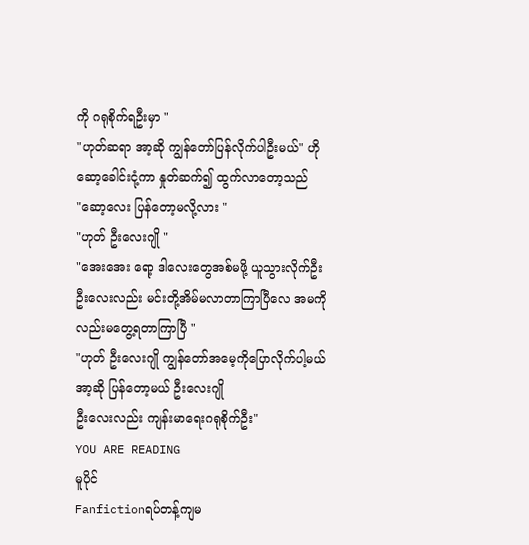ကို ဂရုစိုက်ရဦးမှာ "
"ဟုတ်ဆရာ အာ့ဆို ကျွန်တော်ပြန်လိုက်ပါဦးမယ်" ဟိုဆော့ခေါင်းငုံ့ကာ နှုတ်ဆက်၍ ထွက်လာတော့သည်
"ဆော့လေး ပြန်တော့မလို့လား "
"ဟုတ် ဦးလေးဂျို "
"အေးအေး ရော့ ဒါလေးတွေအစ်မဖို့ ယူသွားလိုက်ဦး ဦးလေးလည်း မင်းတို့အိမ်မလာတာကြာပြီလေ အမကိုလည်းမတွေ့ရတာကြာပြီ "
"ဟုတ် ဦးလေးဂျို ကျွန်တော်အမေ့ကိုပြောလိုက်ပါ့မယ် အာ့ဆို ပြန်တော့မယ် ဦးလေးဂျို
ဦးလေးလည်း ကျန်းမာရေးဂရုစိုက်ဦး"
YOU ARE READING
မူပိုင်
Fanfictionရပ်တန့်ကျမ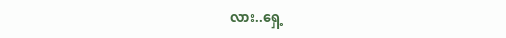လား..ရှေ့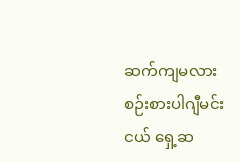ဆက်ကျမလား စဉ်းစားပါဂျီမင်းငယ် ရှေ့ဆ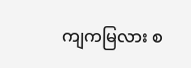ကျကမြလား စ